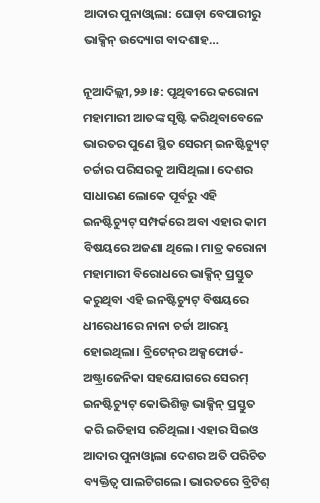ଆଦାର ପୁନାଓ୍ବାଲା: ଘୋଡ଼ା ବେପାରୀରୁ ଭାକ୍ସିନ୍‌ ଉଦ୍ୟୋଗ ବାଦଶାହ…

ନୂଆଦିଲ୍ଲୀ,୨୬।୫: ପୃଥିବୀରେ କରୋନା ମହାମାରୀ ଆତଙ୍କ ସୃଷ୍ଟି କରିଥିବାବେଳେ ଭାରତର ପୁଣେ ସ୍ଥିତ ସେରମ୍‌ ଇନଷ୍ଟିଚ୍ୟୁଟ୍‌ ଚର୍ଚ୍ଚାର ପରିସରକୁ ଆସିଥିଲା। ଦେଶର ସାଧାରଣ ଲୋକେ ପୂର୍ବରୁ ଏହି ଇନଷ୍ଟିଚ୍ୟୁଟ୍‌ ସମ୍ପର୍କରେ ଅବା ଏହାର କାମ ବିଷୟରେ ଅଜଣା ଥିଲେ। ମାତ୍ର କରୋନା ମହାମାରୀ ବିରୋଧରେ ଭାକ୍ସିନ୍‌ ପ୍ରସ୍ତୁତ କରୁଥିବା ଏହି ଇନଷ୍ଟିଚ୍ୟୁଟ୍‌ ବିଷୟରେ ଧୀରେଧୀରେ ନାନା ଚର୍ଚ୍ଚା ଆରମ୍ଭ ହୋଇଥିଲା। ବ୍ରିଟେନ୍‌ର ଅକ୍ସଫୋର୍ଡ-ଅଷ୍ଟ୍ରାଜେନିକା ସହଯୋଗରେ ସେରମ୍‌ ଇନଷ୍ଟିଚ୍ୟୁଟ୍‌ କୋଭିଶିଲ୍ଡ ଭାକ୍ସିନ୍‌ ପ୍ରସ୍ତୁତ କରି ଇତିହାସ ରଚିଥିଲା। ଏହାର ସିଇଓ ଆଦାର ପୁନାଓ୍ବାଲା ଦେଶର ଅତି ପରିଚିତ ବ୍ୟକ୍ତିତ୍ୱ ପାଲଟିଗଲେ। ଭାରତରେ ବ୍ରିଟିଶ୍‌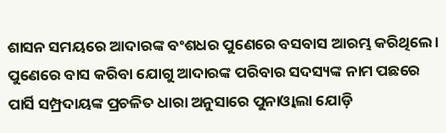ଶାସନ ସମୟରେ ଆଦାରଙ୍କ ବଂଶଧର ପୁଣେରେ ବସବାସ ଆରମ୍ଭ କରିଥିଲେ। ପୁଣେରେ ବାସ କରିବା ଯୋଗୁ ଆଦାରଙ୍କ ପରିବାର ସଦସ୍ୟଙ୍କ ନାମ ପଛରେ ପାର୍ସି ସମ୍ପ୍ରଦାୟଙ୍କ ପ୍ରଚଳିତ ଧାରା ଅନୁସାରେ ପୁନାଓ୍ବାଲା ଯୋଡ଼ି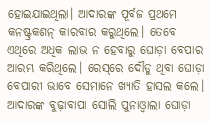ହୋଇଯାଇଥିଲା। ଆଦାରଙ୍କ ପୂର୍ବଜ ପ୍ରଥମେ କନଷ୍ଟ୍ରକଶନ୍‌ କାରବାର କରୁଥିଲେ। ତେବେ ଏଥିରେ ଅଧିକ ଲାଭ ନ ହେବାରୁ ଘୋଡ଼ା ବେପାର ଆରମ୍ଭ କରିଥିଲେ। ରେସ୍‌ରେ ଦୌଡୁ ଥିବା ଘୋଡ଼ା ବେପାରୀ ଭାବେ ସେମାନେ ଖ୍ୟାତି ହାସଲ କଲେ। ଆଦାରଙ୍କ ବୁଢ଼ାବାପା ସୋଲି ପୁନାଓ୍ବାଲା ଘୋଡ଼ା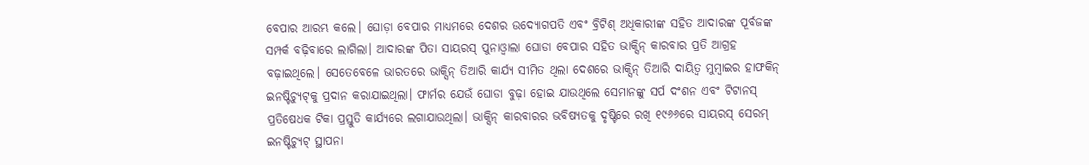ବେପାର ଆରମ୍ଭ କଲେ। ଘୋଡ଼ା ବେପାର ମାଧ୍ୟମରେ ଦେଶର ଉଦ୍ୟୋଗପତି ଏବଂ ବ୍ରିଟିଶ୍‌ ଅଧିକାରୀଙ୍କ ସହିତ ଆଦାରଙ୍କ ପୂର୍ବଜଙ୍କ ସମ୍ପର୍କ ବଢ଼ିବାରେ ଲାଗିଲା। ଆଦାରଙ୍କ ପିତା ସାୟରସ୍‌ ପୁନାଓ୍ବାଲା ଘୋଡା ବେପାର ସହିତ ଭାକ୍ସିନ୍‌ କାରବାର ପ୍ରତି ଆଗ୍ରହ ବଢ଼ାଇଥିଲେ। ସେତେବେଳେ ଭାରତରେ ଭାକ୍ସିନ୍‌ ତିଆରି କାର୍ଯ୍ୟ ସୀମିତ ଥିଲା ଦେଶରେ ଭାକ୍ସିନ୍‌ ତିଆରି ଦାୟିତ୍ୱ ମୁମ୍ବାଇର ହାଫକିନ୍‌ ଇନଷ୍ଟିଚ୍ୟୁଟ୍‌କୁ ପ୍ରଦାନ କରାଯାଇଥିଲା। ଫାର୍ମର ଯେଉଁ ଘୋଡା ବୁଢ଼ା ହୋଇ ଯାଉଥିଲେ ସେମାନଙ୍କୁ ସର୍ପ ଦଂଶନ ଏବଂ ଟିଟାନସ୍‌ ପ୍ରତିଷେଧକ ଟିକା ପ୍ରସ୍ତୁତି କାର୍ଯ୍ୟରେ ଲଗାଯାଉଥିଲା। ଭାକ୍ସିନ୍‌ କାରବାରର ଭବିଷ୍ୟତକୁ ଦୃଷ୍ଟିରେ ରଖି ୧୯୬୬ରେ ସାୟରସ୍‌ ସେରମ୍‌ ଇନଷ୍ଟିଚ୍ୟୁଟ୍‌ ସ୍ଥାପନା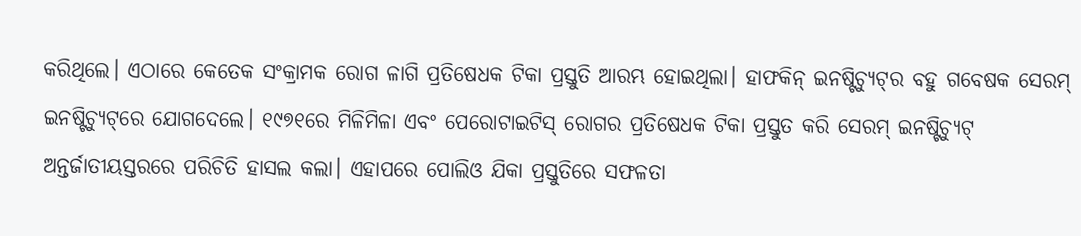କରିଥିଲେ। ଏଠାରେ କେତେକ ସଂକ୍ରାମକ ରୋଗ ଳାଗି ପ୍ରତିଷେଧକ ଟିକା ପ୍ରସ୍ତୁତି ଆରମ୍ଭ ହୋଇଥିଲା। ହାଫକିନ୍‌ ଇନଷ୍ଟିଚ୍ୟୁଟ୍‌ର ବହୁ ଗବେଷକ ସେରମ୍‌ ଇନଷ୍ଟିଚ୍ୟୁଟ୍‌ରେ ଯୋଗଦେଲେ। ୧୯୭୧ରେ ମିଳିମିଳା ଏବଂ ପେରୋଟାଇଟିସ୍‌ ରୋଗର ପ୍ରତିଷେଧକ ଟିକା ପ୍ରସ୍ତୁତ କରି ସେରମ୍‌ ଇନଷ୍ଟିଚ୍ୟୁଟ୍‌ ଅନ୍ତର୍ଜାତୀୟସ୍ତରରେ ପରିଚିତି ହାସଲ କଲା। ଏହାପରେ ପୋଲିଓ ଯିକା ପ୍ରସ୍ତୁତିରେ ସଫଳତା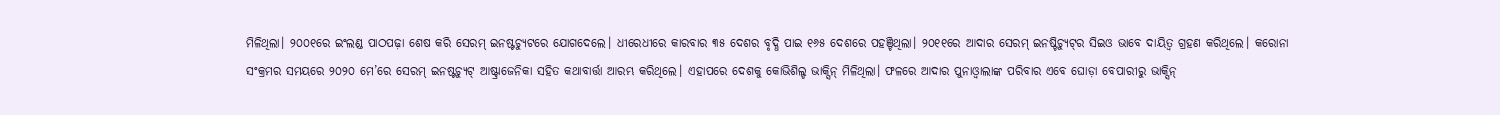ମିଳିଥିଲା। ୨୦୦୧ରେ ଇଂଲଣ୍ଡ ପାଠପଢ଼ା ଶେଷ କରି ସେରମ୍‌ ଇନଷ୍ଟଚ୍ୟୁଟରେ ଯୋଗଦେଲେ। ଧୀରେଧୀରେ କାରବାର ୩୫ ଦେଶର ବୃଦ୍ଧି ପାଇ ୧୬୫ ଦେଶରେ ପହଞ୍ଚିଥିଲା। ୨୦୧୧ରେ ଆଦାର ସେରମ୍‌ ଇନଷ୍ଟିଚ୍ୟୁଟ୍‌ର ସିଇଓ ଭାବେ ଦାୟିତ୍ୱ ଗ୍ରହଣ କରିଥିଲେ। କରୋନା ସଂକ୍ରମର ସମୟରେ ୨୦୨୦ ମେ’ରେ ସେରମ୍‌ ଇନଷ୍ଟଚ୍ୟୁଟ୍‌ ଆଷ୍ଟ୍ରାଜେନିକା ସହିତ କଥାବାର୍ତ୍ତା ଆରମ୍ଭ କରିଥିଲେ। ଏହାପରେ ଦେଶକୁ କୋଭିଶିଲ୍ଡ ଭାକ୍ସିନ୍‌ ମିଳିଥିଲା। ଫଳରେ ଆଦାର ପୁନାଓ୍ବାଲାଙ୍କ ପରିବାର ଏବେ ଘୋଡ଼ା ବେପାରୀରୁ ଭାକ୍ସିନ୍‌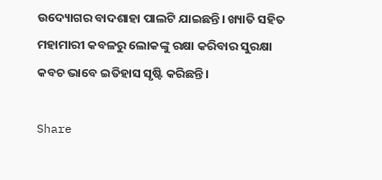ଉଦ୍ୟୋଗର ବାଦଶାହା ପାଲଟି ଯାଇଛନ୍ତି। ଖ୍ୟାତି ସହିତ ମହାମାରୀ କବଳରୁ ଲୋକଙ୍କୁ ରକ୍ଷା କରିବାର ସୁରକ୍ଷା କବଚ ଭାବେ ଇତିହାସ ସୃଷ୍ଟି କରିଛନ୍ତି।

Share